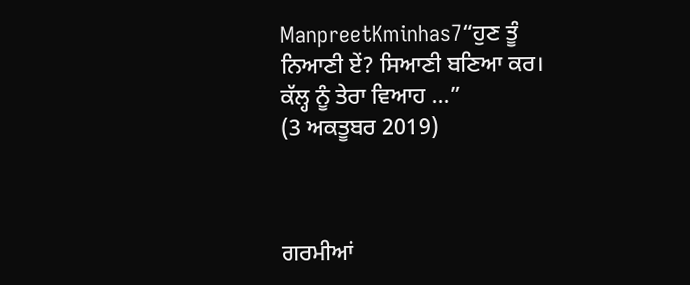ManpreetKminhas7“ਹੁਣ ਤੂੰ ਨਿਆਣੀ ਏਂ? ਸਿਆਣੀ ਬਣਿਆ ਕਰ। ਕੱਲ੍ਹ ਨੂੰ ਤੇਰਾ ਵਿਆਹ ...”
(3 ਅਕਤੂਬਰ 2019)



ਗਰਮੀਆਂ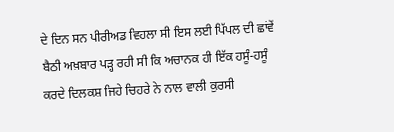ਦੇ ਦਿਨ ਸਨ ਪੀਰੀਅਡ ਵਿਹਲਾ ਸੀ ਇਸ ਲਈ ਪਿੱਪਲ ਦੀ ਛਾਂਵੇਂ ਬੈਠੀ ਅਖ਼ਬਾਰ ਪੜ੍ਹ ਰਹੀ ਸੀ ਕਿ ਅਚਾਨਕ ਹੀ ਇੱਕ ਹਸੂੰ-ਹਸੂੰ ਕਰਦੇ ਦਿਲਕਸ਼ ਜਿਹੇ ਚਿਹਰੇ ਨੇ ਨਾਲ ਵਾਲੀ ਕੁਰਸੀ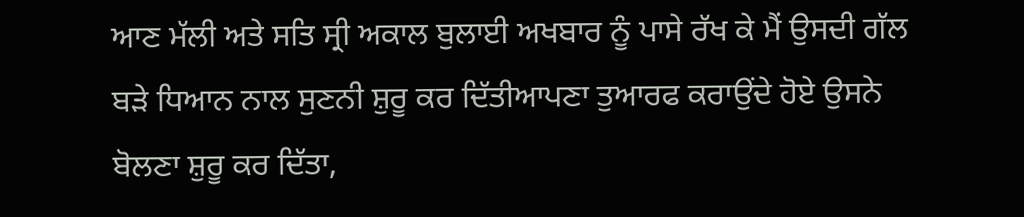ਆਣ ਮੱਲੀ ਅਤੇ ਸਤਿ ਸ੍ਰੀ ਅਕਾਲ ਬੁਲਾਈ ਅਖਬਾਰ ਨੂੰ ਪਾਸੇ ਰੱਖ ਕੇ ਮੈਂ ਉਸਦੀ ਗੱਲ ਬੜੇ ਧਿਆਨ ਨਾਲ ਸੁਣਨੀ ਸ਼ੁਰੂ ਕਰ ਦਿੱਤੀਆਪਣਾ ਤੁਆਰਫ ਕਰਾਉਂਦੇ ਹੋਏ ਉਸਨੇ ਬੋਲਣਾ ਸ਼ੁਰੂ ਕਰ ਦਿੱਤਾ,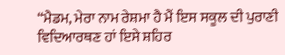“ਮੈਡਮ, ਮੇਰਾ ਨਾਮ ਰੇਸ਼ਮਾ ਹੈ ਮੈਂ ਇਸ ਸਕੂਲ ਦੀ ਪੁਰਾਣੀ ਵਿਦਿਆਰਥਣ ਹਾਂ ਇਸੇ ਸ਼ਹਿਰ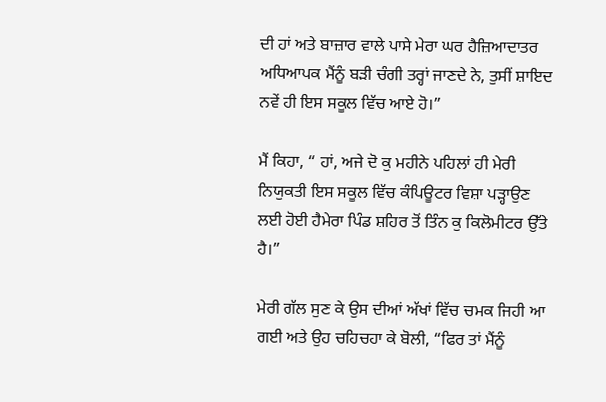ਦੀ ਹਾਂ ਅਤੇ ਬਾਜ਼ਾਰ ਵਾਲੇ ਪਾਸੇ ਮੇਰਾ ਘਰ ਹੈਜ਼ਿਆਦਾਤਰ ਅਧਿਆਪਕ ਮੈਂਨੂੰ ਬੜੀ ਚੰਗੀ ਤਰ੍ਹਾਂ ਜਾਣਦੇ ਨੇ, ਤੁਸੀਂ ਸ਼ਾਇਦ ਨਵੇਂ ਹੀ ਇਸ ਸਕੂਲ ਵਿੱਚ ਆਏ ਹੋ।”

ਮੈਂ ਕਿਹਾ, “ ਹਾਂ, ਅਜੇ ਦੋ ਕੁ ਮਹੀਨੇ ਪਹਿਲਾਂ ਹੀ ਮੇਰੀ ਨਿਯੁਕਤੀ ਇਸ ਸਕੂਲ ਵਿੱਚ ਕੰਪਿਊਟਰ ਵਿਸ਼ਾ ਪੜ੍ਹਾਉਣ ਲਈ ਹੋਈ ਹੈਮੇਰਾ ਪਿੰਡ ਸ਼ਹਿਰ ਤੋਂ ਤਿੰਨ ਕੁ ਕਿਲੋਮੀਟਰ ਉੱਤੇ ਹੈ।”

ਮੇਰੀ ਗੱਲ ਸੁਣ ਕੇ ਉਸ ਦੀਆਂ ਅੱਖਾਂ ਵਿੱਚ ਚਮਕ ਜਿਹੀ ਆ ਗਈ ਅਤੇ ਉਹ ਚਹਿਚਹਾ ਕੇ ਬੋਲੀ, “ਫਿਰ ਤਾਂ ਮੈਂਨੂੰ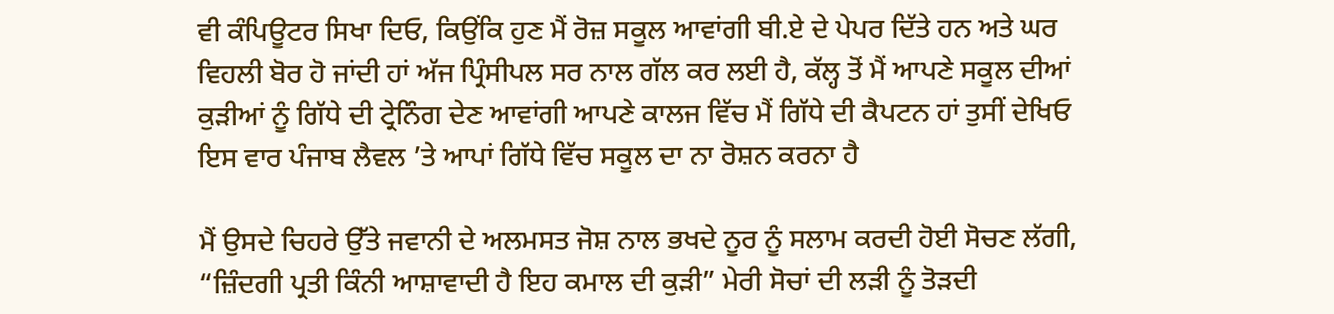ਵੀ ਕੰਪਿਊਟਰ ਸਿਖਾ ਦਿਓ, ਕਿਉਂਕਿ ਹੁਣ ਮੈਂ ਰੋਜ਼ ਸਕੂਲ ਆਵਾਂਗੀ ਬੀ.ਏ ਦੇ ਪੇਪਰ ਦਿੱਤੇ ਹਨ ਅਤੇ ਘਰ ਵਿਹਲੀ ਬੋਰ ਹੋ ਜਾਂਦੀ ਹਾਂ ਅੱਜ ਪ੍ਰਿੰਸੀਪਲ ਸਰ ਨਾਲ ਗੱਲ ਕਰ ਲਈ ਹੈ, ਕੱਲ੍ਹ ਤੋਂ ਮੈਂ ਆਪਣੇ ਸਕੂਲ ਦੀਆਂ ਕੁੜੀਆਂ ਨੂੰ ਗਿੱਧੇ ਦੀ ਟ੍ਰੇਨਿੰਗ ਦੇਣ ਆਵਾਂਗੀ ਆਪਣੇ ਕਾਲਜ ਵਿੱਚ ਮੈਂ ਗਿੱਧੇ ਦੀ ਕੈਪਟਨ ਹਾਂ ਤੁਸੀਂ ਦੇਖਿਓ ਇਸ ਵਾਰ ਪੰਜਾਬ ਲੈਵਲ ’ਤੇ ਆਪਾਂ ਗਿੱਧੇ ਵਿੱਚ ਸਕੂਲ ਦਾ ਨਾ ਰੋਸ਼ਨ ਕਰਨਾ ਹੈ

ਮੈਂ ਉਸਦੇ ਚਿਹਰੇ ਉੱਤੇ ਜਵਾਨੀ ਦੇ ਅਲਮਸਤ ਜੋਸ਼ ਨਾਲ ਭਖਦੇ ਨੂਰ ਨੂੰ ਸਲਾਮ ਕਰਦੀ ਹੋਈ ਸੋਚਣ ਲੱਗੀ, “ਜ਼ਿੰਦਗੀ ਪ੍ਰਤੀ ਕਿੰਨੀ ਆਸ਼ਾਵਾਦੀ ਹੈ ਇਹ ਕਮਾਲ ਦੀ ਕੁੜੀ” ਮੇਰੀ ਸੋਚਾਂ ਦੀ ਲੜੀ ਨੂੰ ਤੋੜਦੀ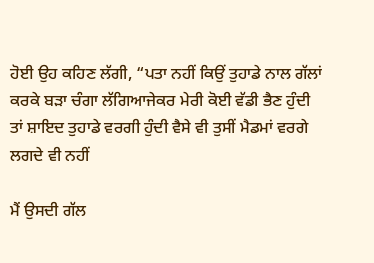ਹੋਈ ਉਹ ਕਹਿਣ ਲੱਗੀ, “ਪਤਾ ਨਹੀਂ ਕਿਉਂ ਤੁਹਾਡੇ ਨਾਲ ਗੱਲਾਂ ਕਰਕੇ ਬੜਾ ਚੰਗਾ ਲੱਗਿਆਜੇਕਰ ਮੇਰੀ ਕੋਈ ਵੱਡੀ ਭੈਣ ਹੁੰਦੀ ਤਾਂ ਸ਼ਾਇਦ ਤੁਹਾਡੇ ਵਰਗੀ ਹੁੰਦੀ ਵੈਸੇ ਵੀ ਤੁਸੀਂ ਮੈਡਮਾਂ ਵਰਗੇ ਲਗਦੇ ਵੀ ਨਹੀਂ

ਮੈਂ ਉਸਦੀ ਗੱਲ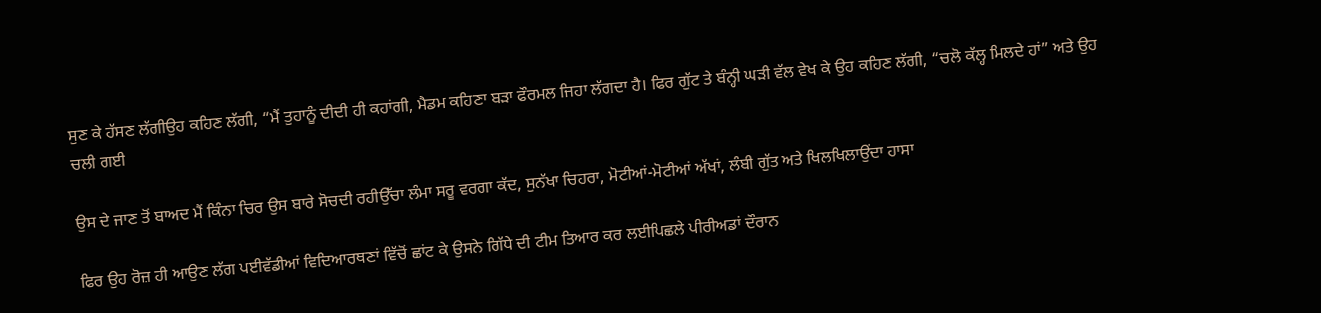ਸੁਣ ਕੇ ਹੱਸਣ ਲੱਗੀਉਹ ਕਹਿਣ ਲੱਗੀ, “ਮੈਂ ਤੁਹਾਨੂੰ ਦੀਦੀ ਹੀ ਕਹਾਂਗੀ, ਮੈਡਮ ਕਹਿਣਾ ਬੜਾ ਫੌਰਮਲ ਜਿਹਾ ਲੱਗਦਾ ਹੈ। ਫਿਰ ਗੁੱਟ ਤੇ ਬੰਨ੍ਹੀ ਘੜੀ ਵੱਲ ਵੇਖ ਕੇ ਉਹ ਕਹਿਣ ਲੱਗੀ, “ਚਲੋ ਕੱਲ੍ਹ ਮਿਲਦੇ ਹਾਂ” ਅਤੇ ਉਹ ਚਲੀ ਗਈ

ਉਸ ਦੇ ਜਾਣ ਤੋਂ ਬਾਅਦ ਮੈਂ ਕਿੰਨਾ ਚਿਰ ਉਸ ਬਾਰੇ ਸੋਚਦੀ ਰਹੀਉੱਚਾ ਲੰਮਾ ਸਰੂ ਵਰਗਾ ਕੱਦ, ਸੁਨੱਖਾ ਚਿਹਰਾ, ਮੋਟੀਆਂ-ਮੋਟੀਆਂ ਅੱਖਾਂ, ਲੰਬੀ ਗੁੱਤ ਅਤੇ ਖਿਲਖਿਲਾਉਂਦਾ ਹਾਸਾ

ਫਿਰ ਉਹ ਰੋਜ਼ ਹੀ ਆਉਣ ਲੱਗ ਪਈਵੱਡੀਆਂ ਵਿਦਿਆਰਥਣਾਂ ਵਿੱਚੋਂ ਛਾਂਟ ਕੇ ਉਸਨੇ ਗਿੱਧੇ ਦੀ ਟੀਮ ਤਿਆਰ ਕਰ ਲਈਪਿਛਲੇ ਪੀਰੀਅਡਾਂ ਦੌਰਾਨ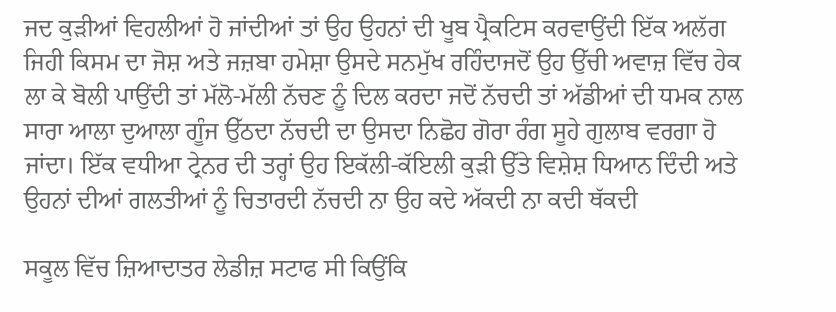ਜਦ ਕੁੜੀਆਂ ਵਿਹਲੀਆਂ ਹੋ ਜਾਂਦੀਆਂ ਤਾਂ ਉਹ ਉਹਨਾਂ ਦੀ ਖੂਬ ਪ੍ਰੈਕਟਿਸ ਕਰਵਾਉਂਦੀ ਇੱਕ ਅਲੱਗ ਜਿਹੀ ਕਿਸਮ ਦਾ ਜੋਸ਼ ਅਤੇ ਜਜ਼ਬਾ ਹਮੇਸ਼ਾ ਉਸਦੇ ਸਨਮੁੱਖ ਰਹਿੰਦਾਜਦੋਂ ਉਹ ਉੱਚੀ ਅਵਾਜ਼ ਵਿੱਚ ਹੇਕ ਲਾ ਕੇ ਬੋਲੀ ਪਾਉਂਦੀ ਤਾਂ ਮੱਲੋ-ਮੱਲੀ ਨੱਚਣ ਨੂੰ ਦਿਲ ਕਰਦਾ ਜਦੋਂ ਨੱਚਦੀ ਤਾਂ ਅੱਡੀਆਂ ਦੀ ਧਮਕ ਨਾਲ ਸਾਰਾ ਆਲਾ ਦੁਆਲਾ ਗੂੰਜ ਉੱਠਦਾ ਨੱਚਦੀ ਦਾ ਉਸਦਾ ਨਿਛੋਹ ਗੋਰਾ ਰੰਗ ਸੂਹੇ ਗੁਲਾਬ ਵਰਗਾ ਹੋ ਜਾਂਦਾ। ਇੱਕ ਵਧੀਆ ਟ੍ਰੇਨਰ ਦੀ ਤਰ੍ਹਾਂ ਉਹ ਇਕੱਲੀ-ਕੱਇਲੀ ਕੁੜੀ ਉੱਤੇ ਵਿਸ਼ੇਸ਼ ਧਿਆਨ ਦਿੰਦੀ ਅਤੇ ਉਹਨਾਂ ਦੀਆਂ ਗਲਤੀਆਂ ਨੂੰ ਚਿਤਾਰਦੀ ਨੱਚਦੀ ਨਾ ਉਹ ਕਦੇ ਅੱਕਦੀ ਨਾ ਕਦੀ ਥੱਕਦੀ

ਸਕੂਲ ਵਿੱਚ ਜ਼ਿਆਦਾਤਰ ਲੇਡੀਜ਼ ਸਟਾਫ ਸੀ ਕਿਉਂਕਿ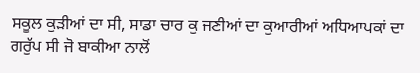ਸਕੂਲ ਕੁੜੀਆਂ ਦਾ ਸੀ, ਸਾਡਾ ਚਾਰ ਕੁ ਜਣੀਆਂ ਦਾ ਕੁਆਰੀਆਂ ਅਧਿਆਪਕਾਂ ਦਾ ਗਰੁੱਪ ਸੀ ਜੋ ਬਾਕੀਆ ਨਾਲੋਂ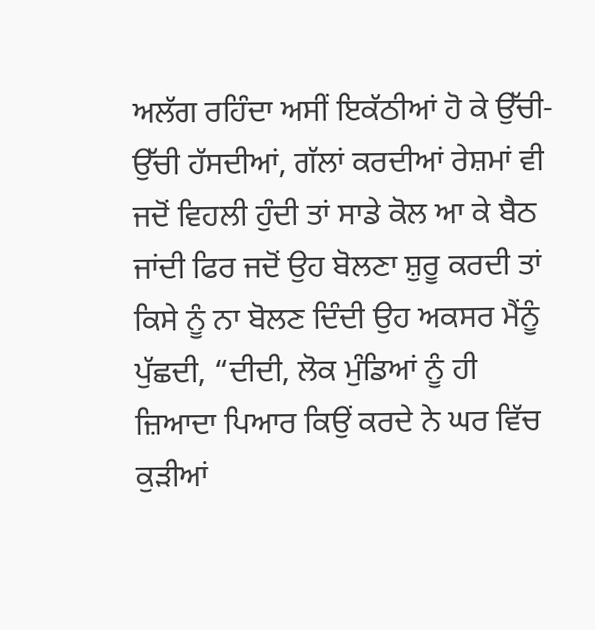ਅਲੱਗ ਰਹਿੰਦਾ ਅਸੀਂ ਇਕੱਠੀਆਂ ਹੋ ਕੇ ਉੱਚੀ-ਉੱਚੀ ਹੱਸਦੀਆਂ, ਗੱਲਾਂ ਕਰਦੀਆਂ ਰੇਸ਼ਮਾਂ ਵੀ ਜਦੋਂ ਵਿਹਲੀ ਹੁੰਦੀ ਤਾਂ ਸਾਡੇ ਕੋਲ ਆ ਕੇ ਬੈਠ ਜਾਂਦੀ ਫਿਰ ਜਦੋਂ ਉਹ ਬੋਲਣਾ ਸ਼ੁਰੂ ਕਰਦੀ ਤਾਂ ਕਿਸੇ ਨੂੰ ਨਾ ਬੋਲਣ ਦਿੰਦੀ ਉਹ ਅਕਸਰ ਮੈਂਨੂੰ ਪੁੱਛਦੀ, “ਦੀਦੀ, ਲੋਕ ਮੁੰਡਿਆਂ ਨੂੰ ਹੀ ਜ਼ਿਆਦਾ ਪਿਆਰ ਕਿਉਂ ਕਰਦੇ ਨੇ ਘਰ ਵਿੱਚ ਕੁੜੀਆਂ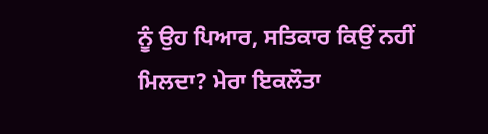ਨੂੰ ਉਹ ਪਿਆਰ, ਸਤਿਕਾਰ ਕਿਉਂ ਨਹੀਂ ਮਿਲਦਾ? ਮੇਰਾ ਇਕਲੌਤਾ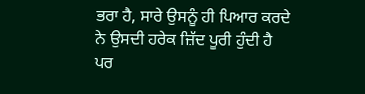ਭਰਾ ਹੈ, ਸਾਰੇ ਉਸਨੂੰ ਹੀ ਪਿਆਰ ਕਰਦੇ ਨੇ ਉਸਦੀ ਹਰੇਕ ਜ਼ਿੱਦ ਪੂਰੀ ਹੁੰਦੀ ਹੈ ਪਰ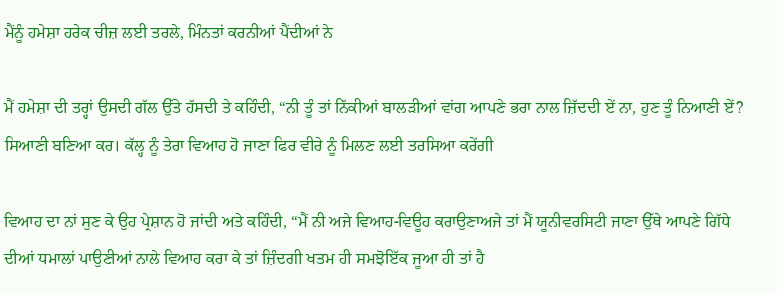ਮੈਂਨੂੰ ਹਮੇਸ਼ਾ ਹਰੇਕ ਚੀਜ਼ ਲਈ ਤਰਲੇ, ਮਿੰਨਤਾਂ ਕਰਨੀਆਂ ਪੈਂਦੀਆਂ ਨੇ

ਮੈਂ ਹਮੇਸ਼ਾ ਦੀ ਤਰ੍ਹਾਂ ਉਸਦੀ ਗੱਲ ਉੱਤੇ ਹੱਸਦੀ ਤੇ ਕਹਿੰਦੀ, “ਨੀ ਤੂੰ ਤਾਂ ਨਿੱਕੀਆਂ ਬਾਲੜੀਆਂ ਵਾਂਗ ਆਪਣੇ ਭਰਾ ਨਾਲ ਜ਼ਿੱਦਦੀ ਏਂ ਨਾ, ਹੁਣ ਤੂੰ ਨਿਆਣੀ ਏਂ? ਸਿਆਣੀ ਬਣਿਆ ਕਰ। ਕੱਲ੍ਹ ਨੂੰ ਤੇਰਾ ਵਿਆਹ ਹੋ ਜਾਣਾ ਫਿਰ ਵੀਰੇ ਨੂੰ ਮਿਲਣ ਲਈ ਤਰਸਿਆ ਕਰੇਂਗੀ

ਵਿਆਹ ਦਾ ਨਾਂ ਸੁਣ ਕੇ ਉਹ ਪ੍ਰੇਸ਼ਾਨ ਹੋ ਜਾਂਦੀ ਅਤੇ ਕਹਿੰਦੀ, “ਮੈਂ ਨੀ ਅਜੇ ਵਿਆਹ-ਵਿਊਹ ਕਰਾਉਣਾਅਜੇ ਤਾਂ ਮੈਂ ਯੂਨੀਵਰਸਿਟੀ ਜਾਣਾ ਉੱਥੇ ਆਪਣੇ ਗਿੱਧੇ ਦੀਆਂ ਧਮਾਲਾਂ ਪਾਉਣੀਆਂ ਨਾਲੇ ਵਿਆਹ ਕਰਾ ਕੇ ਤਾਂ ਜ਼ਿੰਦਗੀ ਖਤਮ ਹੀ ਸਮਝੋਇੱਕ ਜੂਆ ਹੀ ਤਾਂ ਹੈ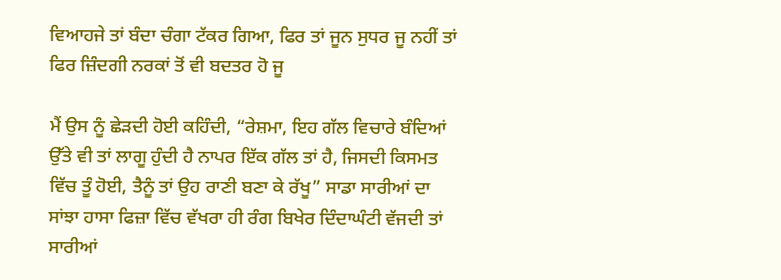ਵਿਆਹਜੇ ਤਾਂ ਬੰਦਾ ਚੰਗਾ ਟੱਕਰ ਗਿਆ, ਫਿਰ ਤਾਂ ਜੂਨ ਸੁਧਰ ਜੂ ਨਹੀਂ ਤਾਂ ਫਿਰ ਜ਼ਿੰਦਗੀ ਨਰਕਾਂ ਤੋਂ ਵੀ ਬਦਤਰ ਹੋ ਜੂ

ਮੈਂ ਉਸ ਨੂੰ ਛੇੜਦੀ ਹੋਈ ਕਹਿੰਦੀ, “ਰੇਸ਼ਮਾ, ਇਹ ਗੱਲ ਵਿਚਾਰੇ ਬੰਦਿਆਂ ਉੱਤੇ ਵੀ ਤਾਂ ਲਾਗੂ ਹੁੰਦੀ ਹੈ ਨਾਪਰ ਇੱਕ ਗੱਲ ਤਾਂ ਹੈ, ਜਿਸਦੀ ਕਿਸਮਤ ਵਿੱਚ ਤੂੰ ਹੋਈ, ਤੈਨੂੰ ਤਾਂ ਉਹ ਰਾਣੀ ਬਣਾ ਕੇ ਰੱਖੂ” ਸਾਡਾ ਸਾਰੀਆਂ ਦਾ ਸਾਂਝਾ ਹਾਸਾ ਫਿਜ਼ਾ ਵਿੱਚ ਵੱਖਰਾ ਹੀ ਰੰਗ ਬਿਖੇਰ ਦਿੰਦਾਘੰਟੀ ਵੱਜਦੀ ਤਾਂ ਸਾਰੀਆਂ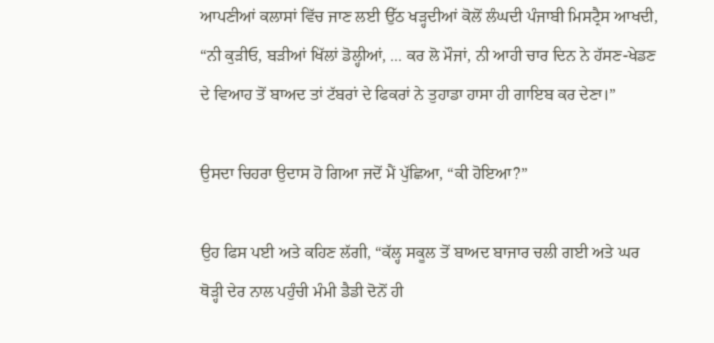ਆਪਣੀਆਂ ਕਲਾਸਾਂ ਵਿੱਚ ਜਾਣ ਲਈ ਉੱਠ ਖੜ੍ਹਦੀਆਂ ਕੋਲੋਂ ਲੰਘਦੀ ਪੰਜਾਬੀ ਮਿਸਟ੍ਰੈਸ ਆਖਦੀ, “ਨੀ ਕੁੜੀਓ, ਬੜੀਆਂ ਖਿੱਲਾਂ ਡੋਲ੍ਹੀਆਂ, ... ਕਰ ਲੋ ਮੌਜਾਂ, ਨੀ ਆਹੀ ਚਾਰ ਦਿਨ ਨੇ ਹੱਸਣ-ਖੇਡਣ ਦੇ ਵਿਆਹ ਤੋਂ ਬਾਅਦ ਤਾਂ ਟੱਬਰਾਂ ਦੇ ਫਿਕਰਾਂ ਨੇ ਤੁਹਾਡਾ ਹਾਸਾ ਹੀ ਗਾਇਬ ਕਰ ਦੇਣਾ।”

ਉਸਦਾ ਚਿਹਰਾ ਉਦਾਸ ਹੋ ਗਿਆ ਜਦੋਂ ਮੈਂ ਪੁੱਛਿਆ, “ਕੀ ਹੋਇਆ?”

ਉਹ ਫਿਸ ਪਈ ਅਤੇ ਕਹਿਣ ਲੱਗੀ, “ਕੱਲ੍ਹ ਸਕੂਲ ਤੋਂ ਬਾਅਦ ਬਾਜਾਰ ਚਲੀ ਗਈ ਅਤੇ ਘਰ ਥੋੜ੍ਹੀ ਦੇਰ ਨਾਲ ਪਹੁੰਚੀ ਮੰਮੀ ਡੈਡੀ ਦੋਨੋਂ ਹੀ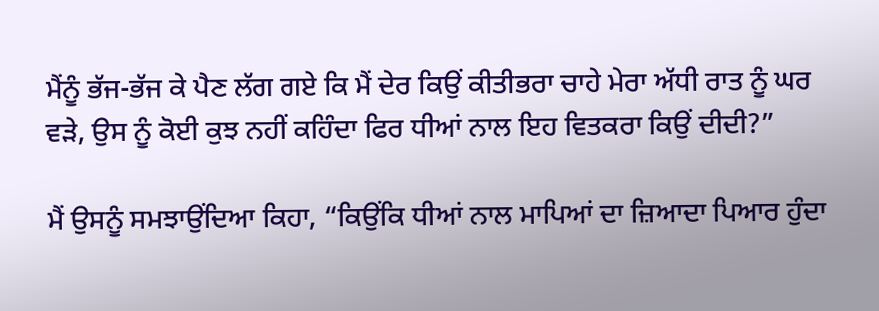ਮੈਂਨੂੰ ਭੱਜ-ਭੱਜ ਕੇ ਪੈਣ ਲੱਗ ਗਏ ਕਿ ਮੈਂ ਦੇਰ ਕਿਉਂ ਕੀਤੀਭਰਾ ਚਾਹੇ ਮੇਰਾ ਅੱਧੀ ਰਾਤ ਨੂੰ ਘਰ ਵੜੇ, ਉਸ ਨੂੰ ਕੋਈ ਕੁਝ ਨਹੀਂ ਕਹਿੰਦਾ ਫਿਰ ਧੀਆਂ ਨਾਲ ਇਹ ਵਿਤਕਰਾ ਕਿਉਂ ਦੀਦੀ?”

ਮੈਂ ਉਸਨੂੰ ਸਮਝਾਉਂਦਿਆ ਕਿਹਾ, “ਕਿਉਂਕਿ ਧੀਆਂ ਨਾਲ ਮਾਪਿਆਂ ਦਾ ਜ਼ਿਆਦਾ ਪਿਆਰ ਹੁੰਦਾ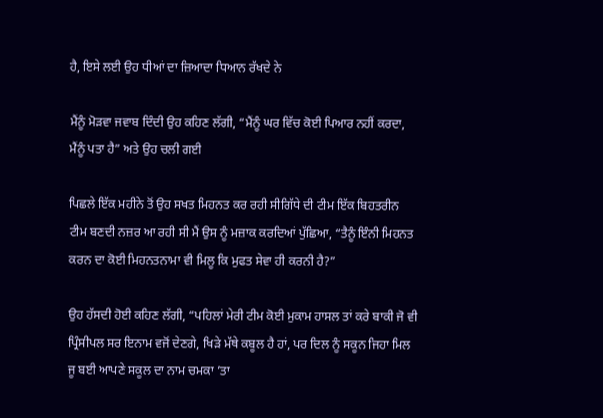ਹੈ, ਇਸੇ ਲਈ ਉਹ ਧੀਆਂ ਦਾ ਜ਼ਿਆਦਾ ਧਿਆਨ ਰੱਖਦੇ ਨੇ

ਮੈਂਨੂੰ ਮੋੜਵਾ ਜਵਾਬ ਦਿੰਦੀ ਉਹ ਕਹਿਣ ਲੱਗੀ, “ਮੈਂਨੂੰ ਘਰ ਵਿੱਚ ਕੋਈ ਪਿਆਰ ਨਹੀਂ ਕਰਦਾ, ਮੈਂਨੂੰ ਪਤਾ ਹੈ” ਅਤੇ ਉਹ ਚਲੀ ਗਈ

ਪਿਛਲੇ ਇੱਕ ਮਹੀਨੇ ਤੋਂ ਉਹ ਸਖਤ ਮਿਹਨਤ ਕਰ ਰਹੀ ਸੀਗਿੱਧੇ ਦੀ ਟੀਮ ਇੱਕ ਬਿਹਤਰੀਨ ਟੀਮ ਬਣਦੀ ਨਜ਼ਰ ਆ ਰਹੀ ਸੀ ਮੈਂ ਉਸ ਨੂੰ ਮਜ਼ਾਕ ਕਰਦਿਆਂ ਪੁੱਛਿਆ, “ਤੈਨੂੰ ਇੰਨੀ ਮਿਹਨਤ ਕਰਨ ਦਾ ਕੋਈ ਮਿਹਨਤਨਾਮਾ ਵੀ ਮਿਲੂ ਕਿ ਮੁਫਤ ਸੇਵਾ ਹੀ ਕਰਨੀ ਹੈ?”

ਉਹ ਹੱਸਦੀ ਹੋਈ ਕਹਿਣ ਲੱਗੀ, “ਪਹਿਲਾਂ ਮੇਰੀ ਟੀਮ ਕੋਈ ਮੁਕਾਮ ਹਾਸਲ ਤਾਂ ਕਰੇ ਬਾਕੀ ਜੋ ਵੀ ਪ੍ਰਿੰਸੀਪਲ ਸਰ ਇਨਾਮ ਵਜੋਂ ਦੇਣਗੇ, ਖਿੜੇ ਮੱਥੇ ਕਬੂਲ ਹੈ ਹਾਂ, ਪਰ ਦਿਲ ਨੂੰ ਸਕੂਨ ਜਿਹਾ ਮਿਲ ਜੂ ਬਈ ਆਪਣੇ ਸਕੂਲ ਦਾ ਨਾਮ ਚਮਕਾ ’ਤਾ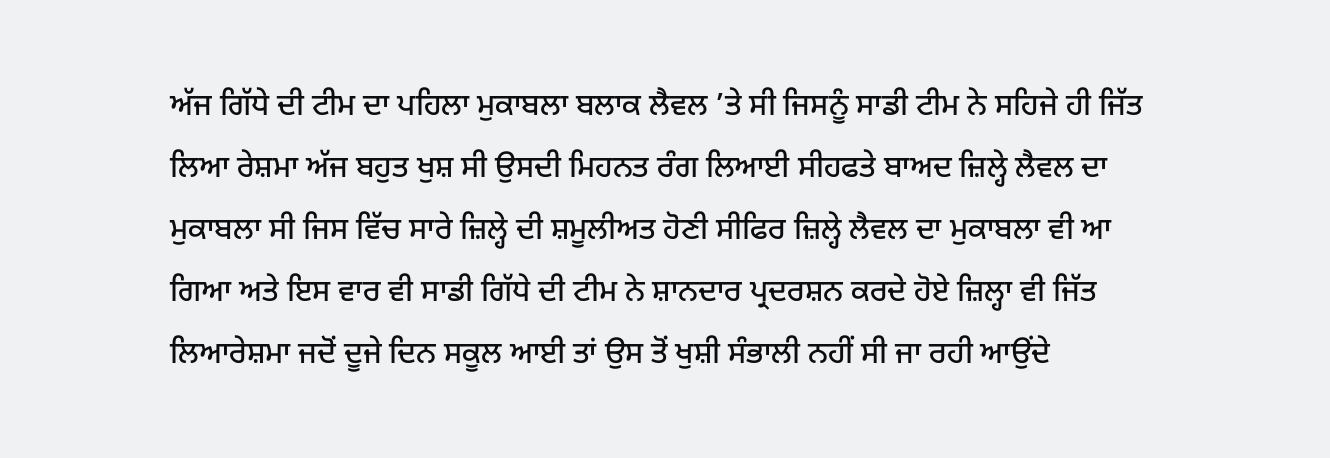ਅੱਜ ਗਿੱਧੇ ਦੀ ਟੀਮ ਦਾ ਪਹਿਲਾ ਮੁਕਾਬਲਾ ਬਲਾਕ ਲੈਵਲ ’ਤੇ ਸੀ ਜਿਸਨੂੰ ਸਾਡੀ ਟੀਮ ਨੇ ਸਹਿਜੇ ਹੀ ਜਿੱਤ ਲਿਆ ਰੇਸ਼ਮਾ ਅੱਜ ਬਹੁਤ ਖੁਸ਼ ਸੀ ਉਸਦੀ ਮਿਹਨਤ ਰੰਗ ਲਿਆਈ ਸੀਹਫਤੇ ਬਾਅਦ ਜ਼ਿਲ੍ਹੇ ਲੈਵਲ ਦਾ ਮੁਕਾਬਲਾ ਸੀ ਜਿਸ ਵਿੱਚ ਸਾਰੇ ਜ਼ਿਲ੍ਹੇ ਦੀ ਸ਼ਮੂਲੀਅਤ ਹੋਣੀ ਸੀਫਿਰ ਜ਼ਿਲ੍ਹੇ ਲੈਵਲ ਦਾ ਮੁਕਾਬਲਾ ਵੀ ਆ ਗਿਆ ਅਤੇ ਇਸ ਵਾਰ ਵੀ ਸਾਡੀ ਗਿੱਧੇ ਦੀ ਟੀਮ ਨੇ ਸ਼ਾਨਦਾਰ ਪ੍ਰਦਰਸ਼ਨ ਕਰਦੇ ਹੋਏ ਜ਼ਿਲ੍ਹਾ ਵੀ ਜਿੱਤ ਲਿਆਰੇਸ਼ਮਾ ਜਦੋਂ ਦੂਜੇ ਦਿਨ ਸਕੂਲ ਆਈ ਤਾਂ ਉਸ ਤੋਂ ਖੁਸ਼ੀ ਸੰਭਾਲੀ ਨਹੀਂ ਸੀ ਜਾ ਰਹੀ ਆਉਂਦੇ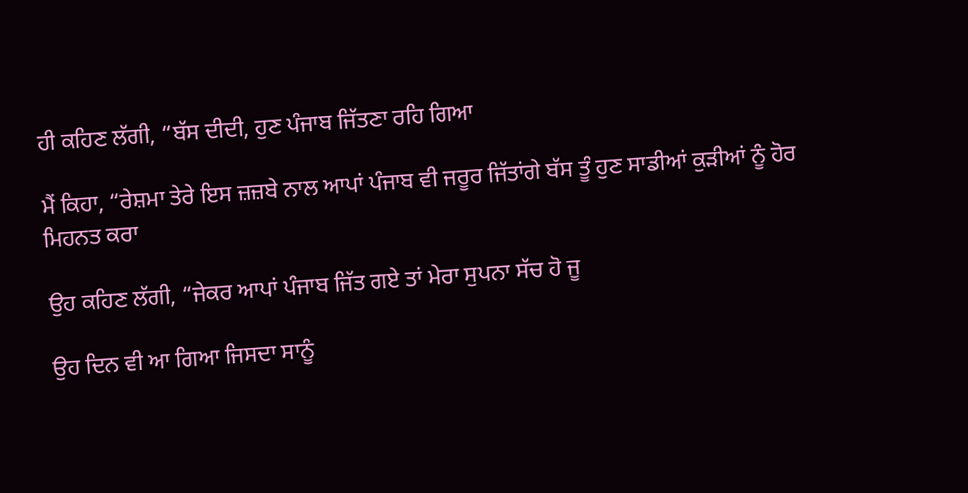ਹੀ ਕਹਿਣ ਲੱਗੀ, “ਬੱਸ ਦੀਦੀ, ਹੁਣ ਪੰਜਾਬ ਜਿੱਤਣਾ ਰਹਿ ਗਿਆ

ਮੈਂ ਕਿਹਾ, “ਰੇਸ਼ਮਾ ਤੇਰੇ ਇਸ ਜ਼ਜ਼ਬੇ ਨਾਲ ਆਪਾਂ ਪੰਜਾਬ ਵੀ ਜਰੂਰ ਜਿੱਤਾਂਗੇ ਬੱਸ ਤੂੰ ਹੁਣ ਸਾਡੀਆਂ ਕੁੜੀਆਂ ਨੂੰ ਹੋਰ ਮਿਹਨਤ ਕਰਾ

ਉਹ ਕਹਿਣ ਲੱਗੀ, “ਜੇਕਰ ਆਪਾਂ ਪੰਜਾਬ ਜਿੱਤ ਗਏ ਤਾਂ ਮੇਰਾ ਸੁਪਨਾ ਸੱਚ ਹੋ ਜੂ

ਉਹ ਦਿਨ ਵੀ ਆ ਗਿਆ ਜਿਸਦਾ ਸਾਨੂੰ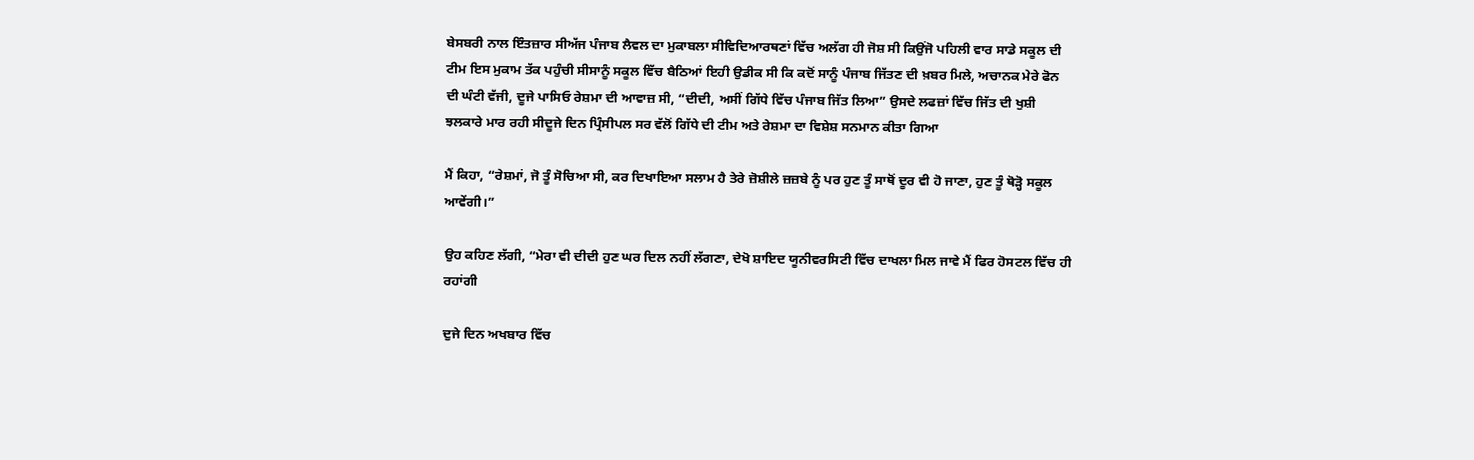ਬੇਸਬਰੀ ਨਾਲ ਇੰਤਜ਼ਾਰ ਸੀਅੱਜ ਪੰਜਾਬ ਲੈਵਲ ਦਾ ਮੁਕਾਬਲਾ ਸੀਵਿਦਿਆਰਥਣਾਂ ਵਿੱਚ ਅਲੱਗ ਹੀ ਜੋਸ਼ ਸੀ ਕਿਉਂਜੋ ਪਹਿਲੀ ਵਾਰ ਸਾਡੇ ਸਕੂਲ ਦੀ ਟੀਮ ਇਸ ਮੁਕਾਮ ਤੱਕ ਪਹੁੰਚੀ ਸੀਸਾਨੂੰ ਸਕੂਲ ਵਿੱਚ ਬੈਠਿਆਂ ਇਹੀ ਉਡੀਕ ਸੀ ਕਿ ਕਦੋਂ ਸਾਨੂੰ ਪੰਜਾਬ ਜਿੱਤਣ ਦੀ ਖ਼ਬਰ ਮਿਲੇ, ਅਚਾਨਕ ਮੇਰੇ ਫੋਨ ਦੀ ਘੰਟੀ ਵੱਜੀ, ਦੂਜੇ ਪਾਸਿਓ ਰੇਸ਼ਮਾ ਦੀ ਆਵਾਜ਼ ਸੀ, “ਦੀਦੀ, ਅਸੀਂ ਗਿੱਧੇ ਵਿੱਚ ਪੰਜਾਬ ਜਿੱਤ ਲਿਆ” ਉਸਦੇ ਲਫਜ਼ਾਂ ਵਿੱਚ ਜਿੱਤ ਦੀ ਖੁਸ਼ੀ ਝਲਕਾਰੇ ਮਾਰ ਰਹੀ ਸੀਦੂਜੇ ਦਿਨ ਪ੍ਰਿੰਸੀਪਲ ਸਰ ਵੱਲੋਂ ਗਿੱਧੇ ਦੀ ਟੀਮ ਅਤੇ ਰੇਸ਼ਮਾ ਦਾ ਵਿਸ਼ੇਸ਼ ਸਨਮਾਨ ਕੀਤਾ ਗਿਆ

ਮੈਂ ਕਿਹਾ, “ਰੇਸ਼ਮਾਂ, ਜੋ ਤੂੰ ਸੋਚਿਆ ਸੀ, ਕਰ ਦਿਖਾਇਆ ਸਲਾਮ ਹੈ ਤੇਰੇ ਜ਼ੋਸ਼ੀਲੇ ਜ਼ਜ਼ਬੇ ਨੂੰ ਪਰ ਹੁਣ ਤੂੰ ਸਾਥੋਂ ਦੂਰ ਵੀ ਹੋ ਜਾਣਾ, ਹੁਣ ਤੂੰ ਥੋੜ੍ਹੋ ਸਕੂਲ ਆਵੇਂਗੀ।”

ਉਹ ਕਹਿਣ ਲੱਗੀ, “ਮੇਰਾ ਵੀ ਦੀਦੀ ਹੁਣ ਘਰ ਦਿਲ ਨਹੀਂ ਲੱਗਣਾ, ਦੇਖੋ ਸ਼ਾਇਦ ਯੂਨੀਵਰਸਿਟੀ ਵਿੱਚ ਦਾਖਲਾ ਮਿਲ ਜਾਵੇ ਮੈਂ ਫਿਰ ਹੋਸਟਲ ਵਿੱਚ ਹੀ ਰਹਾਂਗੀ

ਦੁਜੇ ਦਿਨ ਅਖਬਾਰ ਵਿੱਚ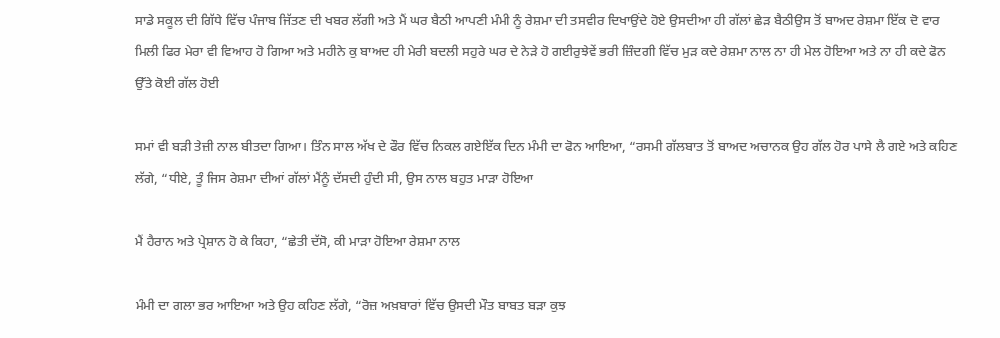ਸਾਡੇ ਸਕੂਲ ਦੀ ਗਿੱਧੇ ਵਿੱਚ ਪੰਜਾਬ ਜਿੱਤਣ ਦੀ ਖਬਰ ਲੱਗੀ ਅਤੇ ਮੈਂ ਘਰ ਬੈਠੀ ਆਪਣੀ ਮੰਮੀ ਨੂੰ ਰੇਸ਼ਮਾ ਦੀ ਤਸਵੀਰ ਦਿਖਾਉਂਦੇ ਹੋਏ ਉਸਦੀਆ ਹੀ ਗੱਲਾਂ ਛੇੜ ਬੈਠੀਉਸ ਤੋਂ ਬਾਅਦ ਰੇਸ਼ਮਾ ਇੱਕ ਦੋ ਵਾਰ ਮਿਲੀ ਫਿਰ ਮੇਰਾ ਵੀ ਵਿਆਹ ਹੋ ਗਿਆ ਅਤੇ ਮਹੀਨੇ ਕੁ ਬਾਅਦ ਹੀ ਮੇਰੀ ਬਦਲੀ ਸਹੁਰੇ ਘਰ ਦੇ ਨੇੜੇ ਹੋ ਗਈਰੁਝੇਵੇਂ ਭਰੀ ਜ਼ਿੰਦਗੀ ਵਿੱਚ ਮੁੜ ਕਦੇ ਰੇਸ਼ਮਾ ਨਾਲ ਨਾ ਹੀ ਮੇਲ ਹੋਇਆ ਅਤੇ ਨਾ ਹੀ ਕਦੇ ਫੋਨ ਉੱਤੇ ਕੋਈ ਗੱਲ ਹੋਈ

ਸਮਾਂ ਵੀ ਬੜੀ ਤੇਜ਼ੀ ਨਾਲ ਬੀਤਦਾ ਗਿਆ। ਤਿੰਨ ਸਾਲ ਅੱਖ ਦੇ ਫੌਰ ਵਿੱਚ ਨਿਕਲ ਗਏਇੱਕ ਦਿਨ ਮੰਮੀ ਦਾ ਫੋਨ ਆਇਆ, “ਰਸਮੀ ਗੱਲਬਾਤ ਤੋਂ ਬਾਅਦ ਅਚਾਨਕ ਉਹ ਗੱਲ ਹੋਰ ਪਾਸੇ ਲੈ ਗਏ ਅਤੇ ਕਹਿਣ ਲੱਗੇ, “ਧੀਏ, ਤੂੰ ਜਿਸ ਰੇਸ਼ਮਾ ਦੀਆਂ ਗੱਲਾਂ ਮੈਂਨੂੰ ਦੱਸਦੀ ਹੁੰਦੀ ਸੀ, ਉਸ ਨਾਲ ਬਹੁਤ ਮਾੜਾ ਹੋਇਆ

ਮੈਂ ਹੈਰਾਨ ਅਤੇ ਪ੍ਰੇਸ਼ਾਨ ਹੋ ਕੇ ਕਿਹਾ, “ਛੇਤੀ ਦੱਸੋ, ਕੀ ਮਾੜਾ ਹੋਇਆ ਰੇਸ਼ਮਾ ਨਾਲ

ਮੰਮੀ ਦਾ ਗਲਾ ਭਰ ਆਇਆ ਅਤੇ ਉਹ ਕਹਿਣ ਲੱਗੇ, “ਰੋਜ਼ ਅਖ਼ਬਾਰਾਂ ਵਿੱਚ ਉਸਦੀ ਮੌਤ ਬਾਬਤ ਬੜਾ ਕੁਝ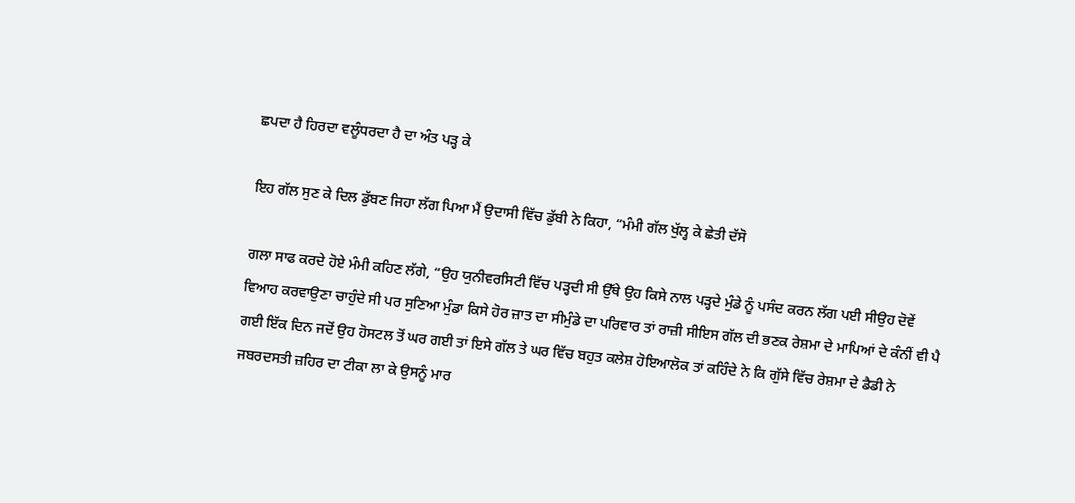ਛਪਦਾ ਹੈ ਹਿਰਦਾ ਵਲੂੰਧਰਦਾ ਹੈ ਦਾ ਅੰਤ ਪੜ੍ਹ ਕੇ

ਇਹ ਗੱਲ ਸੁਣ ਕੇ ਦਿਲ ਡੁੱਬਣ ਜਿਹਾ ਲੱਗ ਪਿਆ ਮੈਂ ਉਦਾਸੀ ਵਿੱਚ ਡੁੱਬੀ ਨੇ ਕਿਹਾ, “ਮੰਮੀ ਗੱਲ ਖੁੱਲ੍ਹ ਕੇ ਛੇਤੀ ਦੱਸੋ

ਗਲਾ ਸਾਫ ਕਰਦੇ ਹੋਏ ਮੰਮੀ ਕਹਿਣ ਲੱਗੇ, “ਉਹ ਯੁਨੀਵਰਸਿਟੀ ਵਿੱਚ ਪੜ੍ਹਦੀ ਸੀ ਉੱਥੇ ਉਹ ਕਿਸੇ ਨਾਲ ਪੜ੍ਹਦੇ ਮੁੰਡੇ ਨੂੰ ਪਸੰਦ ਕਰਨ ਲੱਗ ਪਈ ਸੀਉਹ ਦੋਵੇਂ ਵਿਆਹ ਕਰਵਾਉਣਾ ਚਾਹੁੰਦੇ ਸੀ ਪਰ ਸੁਣਿਆ ਮੁੰਡਾ ਕਿਸੇ ਹੋਰ ਜ਼ਾਤ ਦਾ ਸੀਮੁੰਡੇ ਦਾ ਪਰਿਵਾਰ ਤਾਂ ਰਾਜ਼ੀ ਸੀਇਸ ਗੱਲ ਦੀ ਭਣਕ ਰੇਸ਼ਮਾ ਦੇ ਮਾਪਿਆਂ ਦੇ ਕੰਨੀਂ ਵੀ ਪੈ ਗਈ ਇੱਕ ਦਿਨ ਜਦੋਂ ਉਹ ਹੋਸਟਲ ਤੋਂ ਘਰ ਗਈ ਤਾਂ ਇਸੇ ਗੱਲ ਤੇ ਘਰ ਵਿੱਚ ਬਹੁਤ ਕਲੇਸ਼ ਹੋਇਆਲੋਕ ਤਾਂ ਕਹਿੰਦੇ ਨੇ ਕਿ ਗੁੱਸੇ ਵਿੱਚ ਰੇਸ਼ਮਾ ਦੇ ਡੈਡੀ ਨੇ ਜਬਰਦਸਤੀ ਜ਼ਹਿਰ ਦਾ ਟੀਕਾ ਲਾ ਕੇ ਉਸਨੂੰ ਮਾਰ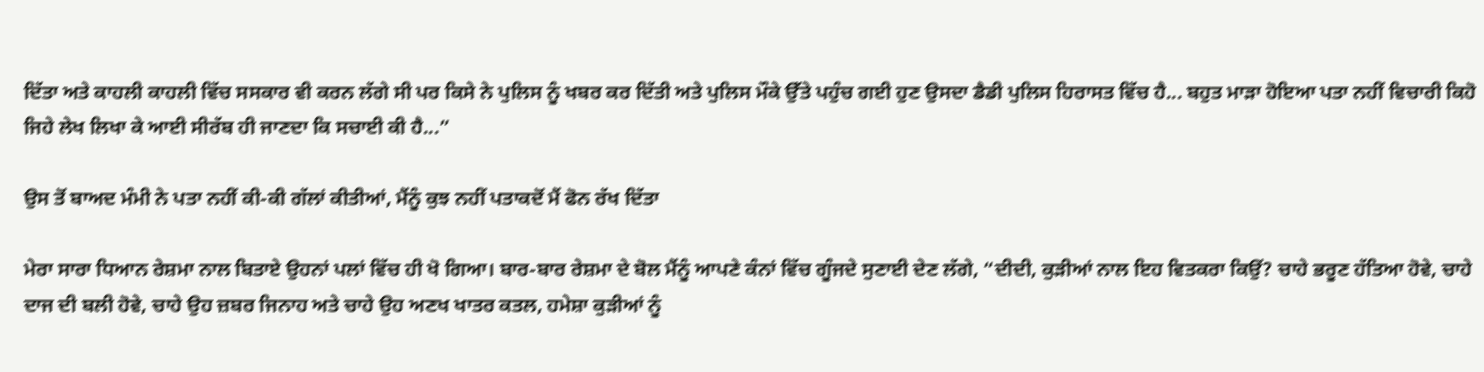ਦਿੱਤਾ ਅਤੇ ਕਾਹਲੀ ਕਾਹਲੀ ਵਿੱਚ ਸਸਕਾਰ ਵੀ ਕਰਨ ਲੱਗੇ ਸੀ ਪਰ ਕਿਸੇ ਨੇ ਪੁਲਿਸ ਨੂੰ ਖਬਰ ਕਰ ਦਿੱਤੀ ਅਤੇ ਪੁਲਿਸ ਮੌਕੇ ਉੱਤੇ ਪਹੁੰਚ ਗਈ ਹੁਣ ਉਸਦਾ ਡੈਡੀ ਪੁਲਿਸ ਹਿਰਾਸਤ ਵਿੱਚ ਹੈ... ਬਹੁਤ ਮਾੜਾ ਹੋਇਆ ਪਤਾ ਨਹੀਂ ਵਿਚਾਰੀ ਕਿਹੋ ਜਿਹੇ ਲੇਖ ਲਿਖਾ ਕੇ ਆਈ ਸੀਰੱਬ ਹੀ ਜਾਣਦਾ ਕਿ ਸਚਾਈ ਕੀ ਹੈ...”

ਉਸ ਤੋਂ ਬਾਅਦ ਮੰਮੀ ਨੇ ਪਤਾ ਨਹੀਂ ਕੀ-ਕੀ ਗੱਲਾਂ ਕੀਤੀਆਂ, ਮੈਂਨੂੰ ਕੁਝ ਨਹੀਂ ਪਤਾਕਦੋਂ ਮੈਂ ਫੋਨ ਰੱਖ ਦਿੱਤਾ

ਮੇਰਾ ਸਾਰਾ ਧਿਆਨ ਰੇਸ਼ਮਾ ਨਾਲ ਬਿਤਾਏ ਉਹਨਾਂ ਪਲਾਂ ਵਿੱਚ ਹੀ ਖੋ ਗਿਆ। ਬਾਰ-ਬਾਰ ਰੇਸ਼ਮਾ ਦੇ ਬੋਲ ਮੈਂਨੂੰ ਆਪਣੇ ਕੰਨਾਂ ਵਿੱਚ ਗੂੰਜਦੇ ਸੁਣਾਈ ਦੇਣ ਲੱਗੇ, “ਦੀਦੀ, ਕੁੜੀਆਂ ਨਾਲ ਇਹ ਵਿਤਕਰਾ ਕਿਉਂ? ਚਾਹੇ ਭਰੂਣ ਹੱਤਿਆ ਹੋਵੇ, ਚਾਹੇ ਦਾਜ ਦੀ ਬਲੀ ਹੋਵੇ, ਚਾਹੇ ਉਹ ਜ਼ਬਰ ਜਿਨਾਹ ਅਤੇ ਚਾਹੇ ਉਹ ਅਣਖ ਖਾਤਰ ਕਤਲ, ਹਮੇਸ਼ਾ ਕੁੜੀਆਂ ਨੂੰ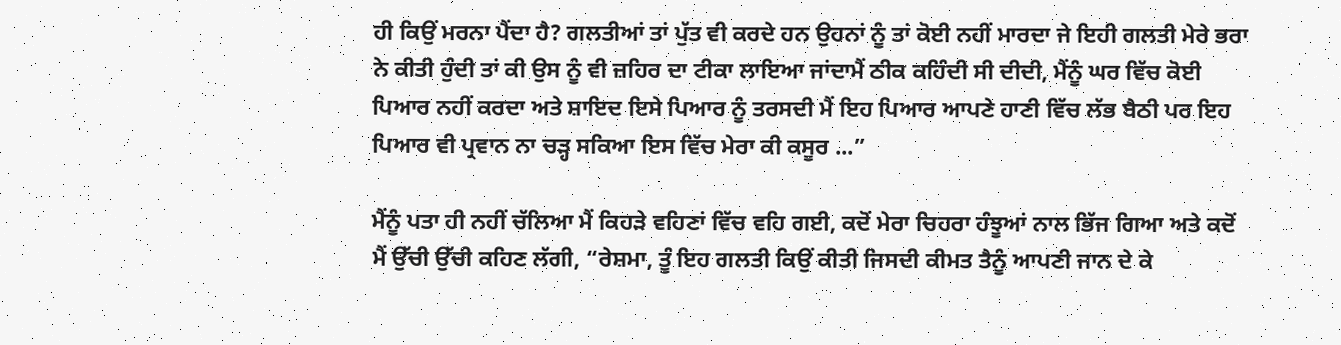ਹੀ ਕਿਉਂ ਮਰਨਾ ਪੈਂਦਾ ਹੈ? ਗਲਤੀਆਂ ਤਾਂ ਪੁੱਤ ਵੀ ਕਰਦੇ ਹਨ ਉਹਨਾਂ ਨੂੰ ਤਾਂ ਕੋਈ ਨਹੀਂ ਮਾਰਦਾ ਜੇ ਇਹੀ ਗਲਤੀ ਮੇਰੇ ਭਰਾ ਨੇ ਕੀਤੀ ਹੁੰਦੀ ਤਾਂ ਕੀ ਉਸ ਨੂੰ ਵੀ ਜ਼ਹਿਰ ਦਾ ਟੀਕਾ ਲਾਇਆ ਜਾਂਦਾਮੈਂ ਠੀਕ ਕਹਿੰਦੀ ਸੀ ਦੀਦੀ, ਮੈਂਨੂੰ ਘਰ ਵਿੱਚ ਕੋਈ ਪਿਆਰ ਨਹੀਂ ਕਰਦਾ ਅਤੇ ਸ਼ਾਇਦ ਇਸੇ ਪਿਆਰ ਨੂੰ ਤਰਸਦੀ ਮੈਂ ਇਹ ਪਿਆਰ ਆਪਣੇ ਹਾਣੀ ਵਿੱਚ ਲੱਭ ਬੈਠੀ ਪਰ ਇਹ ਪਿਆਰ ਵੀ ਪ੍ਰਵਾਨ ਨਾ ਚੜ੍ਹ ਸਕਿਆ ਇਸ ਵਿੱਚ ਮੇਰਾ ਕੀ ਕਸੂਰ ...”

ਮੈਂਨੂੰ ਪਤਾ ਹੀ ਨਹੀਂ ਚੱਲਿਆ ਮੈਂ ਕਿਹੜੇ ਵਹਿਣਾਂ ਵਿੱਚ ਵਹਿ ਗਈ, ਕਦੋਂ ਮੇਰਾ ਚਿਹਰਾ ਹੰਝੂਆਂ ਨਾਲ ਭਿੱਜ ਗਿਆ ਅਤੇ ਕਦੋਂ ਮੈਂ ਉੱਚੀ ਉੱਚੀ ਕਹਿਣ ਲੱਗੀ, “ਰੇਸ਼ਮਾ, ਤੂੰ ਇਹ ਗਲਤੀ ਕਿਉਂ ਕੀਤੀ ਜਿਸਦੀ ਕੀਮਤ ਤੈਨੂੰ ਆਪਣੀ ਜਾਨ ਦੇ ਕੇ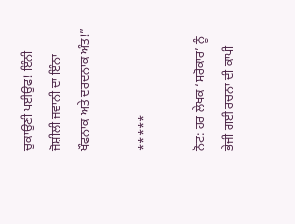ਚੁਕਾਉਣੀ ਪਈਉਫ! ਇੰਨੀ ਜੋਸ਼ੀਲੀ ਜਵਾਨੀ ਦਾ ਇੰਨਾ ਖੌਫਨਾਕ ਅਤੇ ਦਰਦਨਾਕ ਅੰਤ!”

*****

ਨੋਟ: ਹਰ ਲੇਖਕ ‘ਸਰੋਕਾਰ’ ਨੂੰ ਭੇਜੀ ਗਈ ਰਚਨਾ ਦੀ ਕਾਪੀ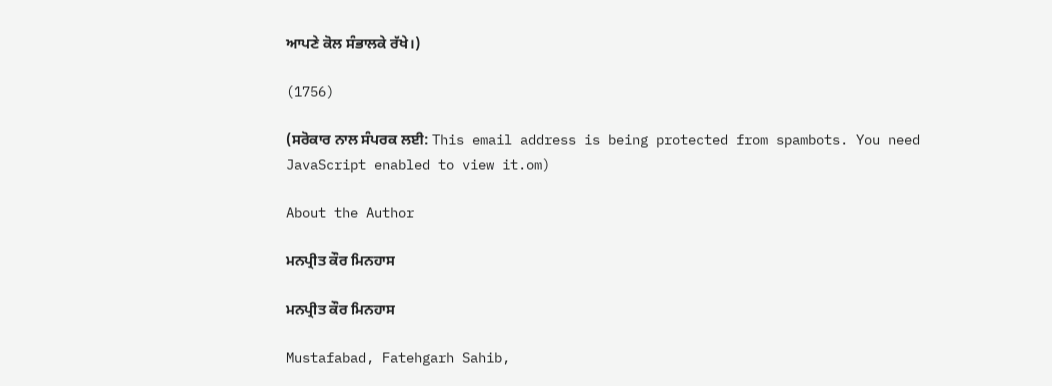ਆਪਣੇ ਕੋਲ ਸੰਭਾਲਕੇ ਰੱਖੇ।)

(1756)

(ਸਰੋਕਾਰ ਨਾਲ ਸੰਪਰਕ ਲਈ: This email address is being protected from spambots. You need JavaScript enabled to view it.om)

About the Author

ਮਨਪ੍ਰੀਤ ਕੌਰ ਮਿਨਹਾਸ

ਮਨਪ੍ਰੀਤ ਕੌਰ ਮਿਨਹਾਸ

Mustafabad, Fatehgarh Sahib,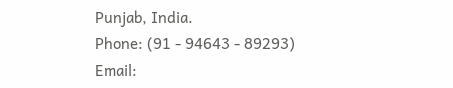Punjab, India.
Phone: (91 - 94643 - 89293)
Email: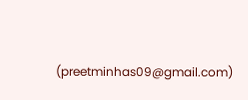(preetminhas09@gmail.com)